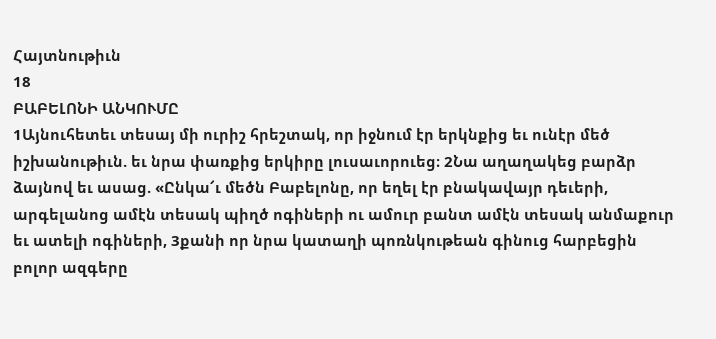Հայտնութիւն
18
ԲԱԲԵԼՈՆԻ ԱՆԿՈՒՄԸ
1Այնուհետեւ տեսայ մի ուրիշ հրեշտակ, որ իջնում էր երկնքից եւ ունէր մեծ իշխանութիւն. եւ նրա փառքից երկիրը լուսաւորուեց։ 2Նա աղաղակեց բարձր ձայնով եւ ասաց. «Ընկա՜ւ մեծն Բաբելոնը, որ եղել էր բնակավայր դեւերի, արգելանոց ամէն տեսակ պիղծ ոգիների ու ամուր բանտ ամէն տեսակ անմաքուր եւ ատելի ոգիների, 3քանի որ նրա կատաղի պոռնկութեան գինուց հարբեցին բոլոր ազգերը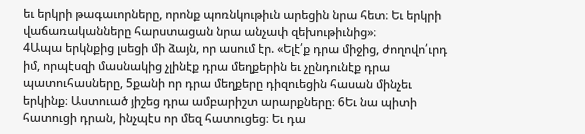եւ երկրի թագաւորները, որոնք պոռնկութիւն արեցին նրա հետ։ Եւ երկրի վաճառականները հարստացան նրա անչափ զեխութիւնից»։
4Ապա երկնքից լսեցի մի ձայն, որ ասում էր. «Ելէ՛ք դրա միջից, ժողովո՛ւրդ իմ, որպէսզի մասնակից չլինէք դրա մեղքերին եւ չընդունէք դրա պատուհասները, 5քանի որ դրա մեղքերը դիզուեցին հասան մինչեւ երկինք։ Աստուած յիշեց դրա ամբարիշտ արարքները։ 6Եւ նա պիտի հատուցի դրան, ինչպէս որ մեզ հատուցեց։ Եւ դա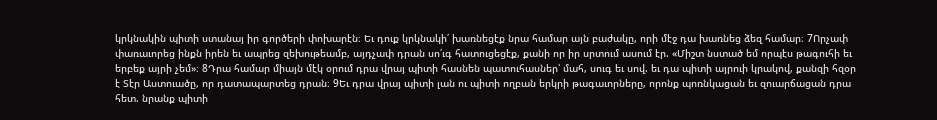կրկնակին պիտի ստանայ իր գործերի փոխարէն։ Եւ դուք կրկնակի՛ խառնեցէք նրա համար այն բաժակը, որի մէջ դա խառնեց ձեզ համար։ 7Որչափ փառաւորեց ինքն իրեն եւ ապրեց զեխութեամբ, այդչափ դրան սո՛ւգ հատուցեցէք, քանի որ իր սրտում ասում էր. «Միշտ նստած եմ որպէս թագուհի եւ երբեք այրի չեմ»։ 8Դրա համար միայն մէկ օրում դրա վրայ պիտի հասնեն պատուհասներ՝ մահ, սուգ եւ սով. եւ դա պիտի այրուի կրակով, քանզի հզօր է Տէր Աստուածը, որ դատապարտեց դրան։ 9Եւ դրա վրայ պիտի լան ու պիտի ողբան երկրի թագաւորները, որոնք պոռնկացան եւ զուարճացան դրա հետ. նրանք պիտի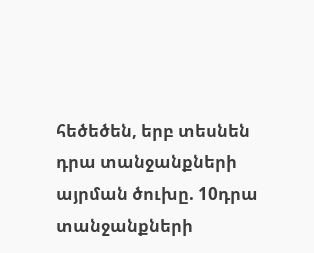հեծեծեն, երբ տեսնեն դրա տանջանքների այրման ծուխը. 10դրա տանջանքների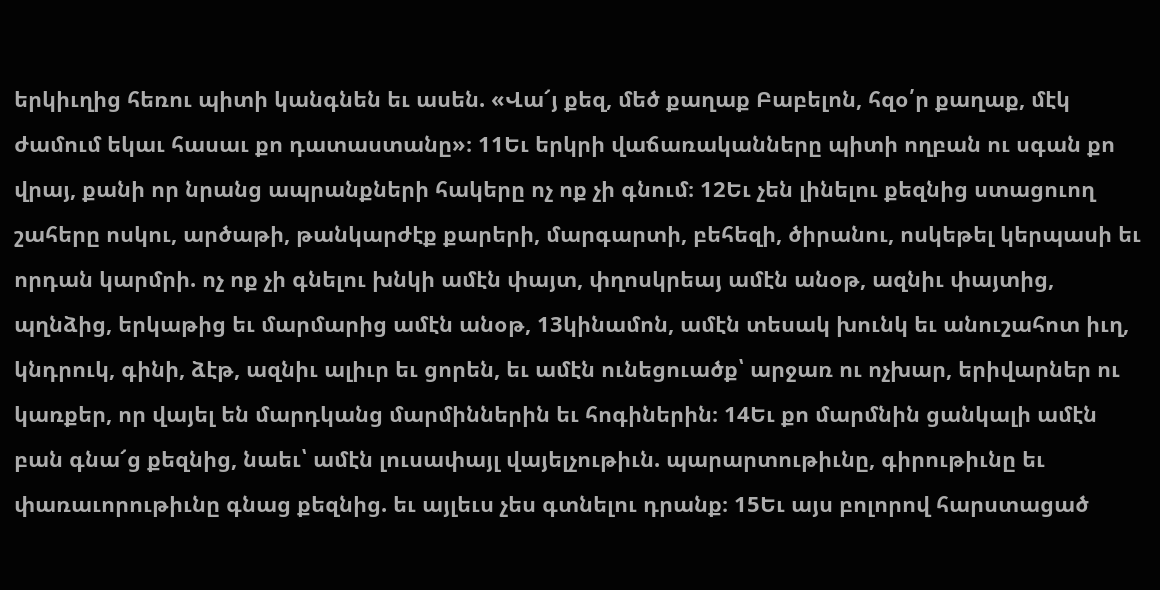երկիւղից հեռու պիտի կանգնեն եւ ասեն. «Վա՜յ քեզ, մեծ քաղաք Բաբելոն, հզօ՛ր քաղաք, մէկ ժամում եկաւ հասաւ քո դատաստանը»։ 11Եւ երկրի վաճառականները պիտի ողբան ու սգան քո վրայ, քանի որ նրանց ապրանքների հակերը ոչ ոք չի գնում։ 12Եւ չեն լինելու քեզնից ստացուող շահերը ոսկու, արծաթի, թանկարժէք քարերի, մարգարտի, բեհեզի, ծիրանու, ոսկեթել կերպասի եւ որդան կարմրի. ոչ ոք չի գնելու խնկի ամէն փայտ, փղոսկրեայ ամէն անօթ, ազնիւ փայտից, պղնձից, երկաթից եւ մարմարից ամէն անօթ, 13կինամոն, ամէն տեսակ խունկ եւ անուշահոտ իւղ, կնդրուկ, գինի, ձէթ, ազնիւ ալիւր եւ ցորեն, եւ ամէն ունեցուածք՝ արջառ ու ոչխար, երիվարներ ու կառքեր, որ վայել են մարդկանց մարմիններին եւ հոգիներին։ 14Եւ քո մարմնին ցանկալի ամէն բան գնա՜ց քեզնից, նաեւ՝ ամէն լուսափայլ վայելչութիւն. պարարտութիւնը, գիրութիւնը եւ փառաւորութիւնը գնաց քեզնից. եւ այլեւս չես գտնելու դրանք։ 15Եւ այս բոլորով հարստացած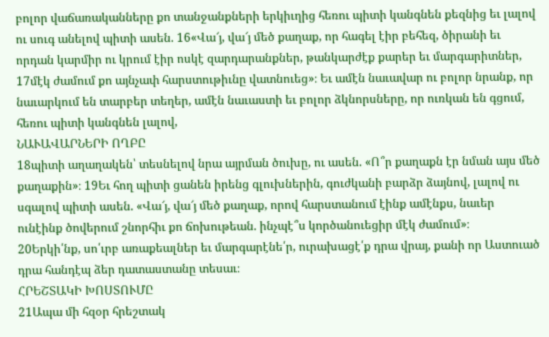բոլոր վաճառականները քո տանջանքների երկիւղից հեռու պիտի կանգնեն քեզնից եւ լալով ու սուգ անելով պիտի ասեն. 16«Վա՜յ, վա՜յ մեծ քաղաք, որ հագել էիր բեհեզ, ծիրանի եւ որդան կարմիր ու կրում էիր ոսկէ զարդարանքներ, թանկարժէք քարեր եւ մարգարիտներ, 17մէկ ժամում քո այնչափ հարստութիւնը վատնուեց»։ Եւ ամէն նաւավար ու բոլոր նրանք, որ նաւարկում են տարբեր տեղեր, ամէն նաւաստի եւ բոլոր ձկնորսները, որ ուռկան են գցում, հեռու պիտի կանգնեն լալով,
ՆԱՒԱՎԱՐՆԵՐԻ ՈՂԲԸ
18պիտի աղաղակեն՝ տեսնելով նրա այրման ծուխը, ու ասեն. «Ո՞ր քաղաքն էր նման այս մեծ քաղաքին»։ 19Եւ հող պիտի ցանեն իրենց գլուխներին, գուժկանի բարձր ձայնով, լալով ու սգալով պիտի ասեն. «Վա՜յ, վա՜յ մեծ քաղաք, որով հարստանում էինք ամէնքս, նաւեր ունէինք ծովերում շնորհիւ քո ճոխութեան. ինչպէ՞ս կործանուեցիր մէկ ժամում»։
20Երկի՛նք, սո՛ւրբ առաքեալներ եւ մարգարէնե՛ր, ուրախացէ՛ք դրա վրայ, քանի որ Աստուած դրա հանդէպ ձեր դատաստանը տեսաւ։
ՀՐԵՇՏԱԿԻ ԽՈՍՏՈՒՄԸ
21Ապա մի հզօր հրեշտակ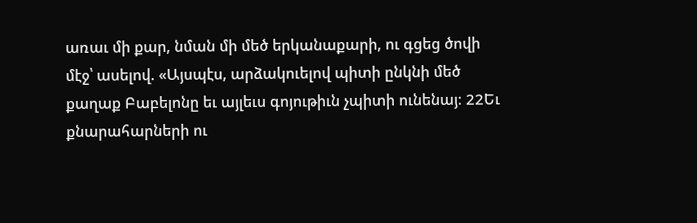առաւ մի քար, նման մի մեծ երկանաքարի, ու գցեց ծովի մէջ՝ ասելով. «Այսպէս, արձակուելով պիտի ընկնի մեծ քաղաք Բաբելոնը եւ այլեւս գոյութիւն չպիտի ունենայ։ 22Եւ քնարահարների ու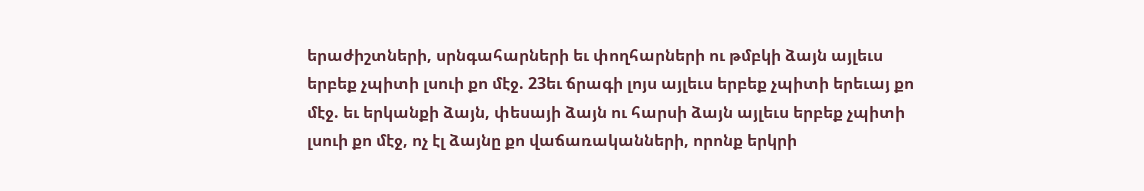երաժիշտների, սրնգահարների եւ փողհարների ու թմբկի ձայն այլեւս երբեք չպիտի լսուի քո մէջ. 23եւ ճրագի լոյս այլեւս երբեք չպիտի երեւայ քո մէջ. եւ երկանքի ձայն, փեսայի ձայն ու հարսի ձայն այլեւս երբեք չպիտի լսուի քո մէջ, ոչ էլ ձայնը քո վաճառականների, որոնք երկրի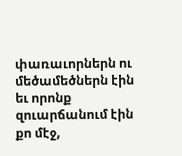փառաւորներն ու մեծամեծներն էին եւ որոնք զուարճանում էին քո մէջ,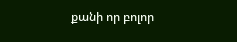քանի որ բոլոր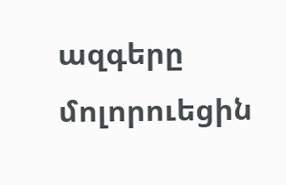ազգերը մոլորուեցին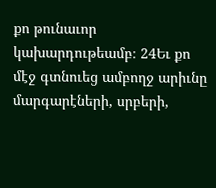քո թունաւոր կախարդութեամբ։ 24Եւ քո մէջ գտնուեց ամբողջ արիւնը մարգարէների, սրբերի,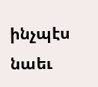ինչպէս նաեւ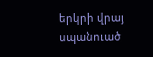երկրի վրայ սպանուած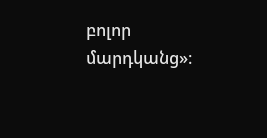բոլոր մարդկանց»։